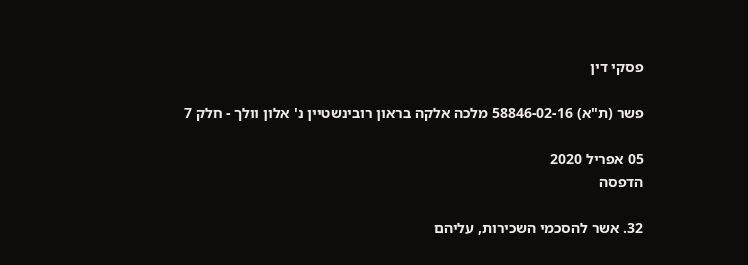פסקי דין

פשר (ת"א) 58846-02-16 מלכה אלקה בראון רובינשטיין נ' אלון וולך - חלק 7

05 אפריל 2020
הדפסה

32. אשר להסכמי השכירות, עליהם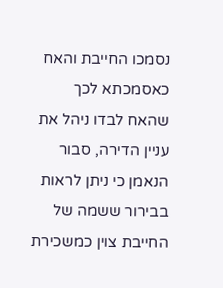נסמכו החייבת והאח כאסמכתא לכך שהאח לבדו ניהל את עניין הדירה, סבור הנאמן כי ניתן לראות בבירור ששמה של החייבת צוין כמשכירת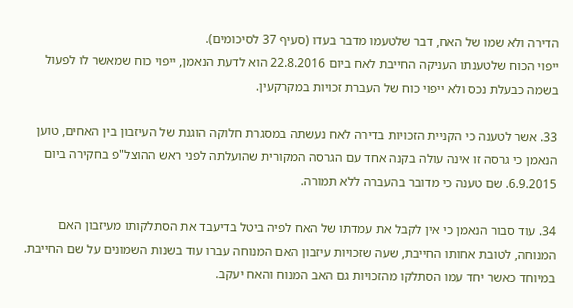הדירה ולא שמו של האח, דבר שלטעמו מדבר בעדו (סעיף 37 לסיכומים).
ייפוי הכוח שלטענתו העניקה החייבת לאח ביום 22.8.2016 הוא לדעת הנאמן, ייפוי כוח שמאשר לו לפעול בשמה כבעלת נכס ולא ייפוי כוח של העברת זכויות במקרקעין.

33. אשר לטענה כי הקניית הזכויות בדירה לאח נעשתה במסגרת חלוקה הוגנת של העיזבון בין האחים, טוען הנאמן כי גרסה זו אינה עולה בקנה אחד עם הגרסה המקורית שהועלתה לפני ראש ההוצל"פ בחקירה ביום 6.9.2015. שם טענה כי מדובר בהעברה ללא תמורה.

34. עוד סבור הנאמן כי אין לקבל את עמדתו של האח לפיה ביטל בדיעבד את הסתלקותו מעיזבון האם המנוחה, לטובת אחותו החייבת, שעה שזכויות עיזבון האם המנוחה עברו עוד בשנות השמונים על שם החייבת. במיוחד כאשר יחד עמו הסתלקו מהזכויות גם האב המנוח והאח יעקב.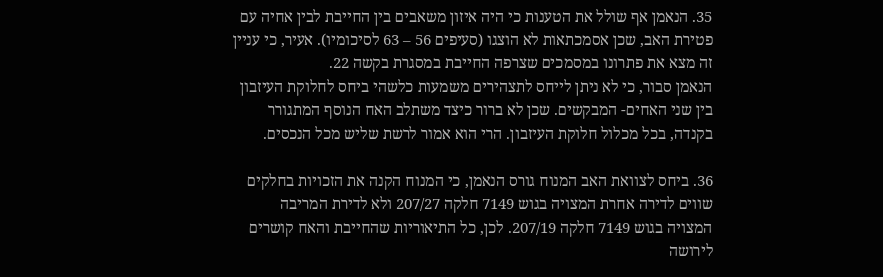35. הנאמן אף שולל את הטענות כי היה איזון משאבים בין החייבת לבין אחיה עם פטירת האב, שכן אסמכתאות לא הוצגו (סעיפים 56 – 63 לסיכומיו). אעיר, כי עניין זה מצא את פתרונו במסמכים שצרפה החייבת במסגרת בקשה 22.
הנאמן סבור, כי לא ניתן לייחס לתצהירים משמעות כלשהי ביחס לחלוקת העיזבון בין שני האחים- המבקשים. שכן לא ברור כיצד משתלב האח הנוסף המתגורר בקנדה, בכל מכלול חלוקת העיזבון. הרי הוא אמור לרשת שליש מכל הנכסים.

36. ביחס לצוואת האב המנוח גורס הנאמן, כי המנוח הקנה את הזכויות בחלקים שווים לדירה אחרת המצויה בגוש 7149 חלקה 207/27 ולא לדירת המריבה המצויה בגוש 7149 חלקה 207/19. לכן, כל התיאוריות שהחייבת והאח קושרים לירושה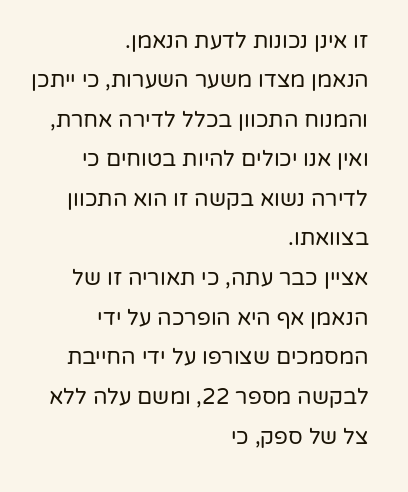זו אינן נכונות לדעת הנאמן.
הנאמן מצדו משער השערות, כי ייתכן והמנוח התכוון בכלל לדירה אחרת, ואין אנו יכולים להיות בטוחים כי לדירה נשוא בקשה זו הוא התכוון בצוואתו.
אציין כבר עתה, כי תאוריה זו של הנאמן אף היא הופרכה על ידי המסמכים שצורפו על ידי החייבת לבקשה מספר 22, ומשם עלה ללא צל של ספק, כי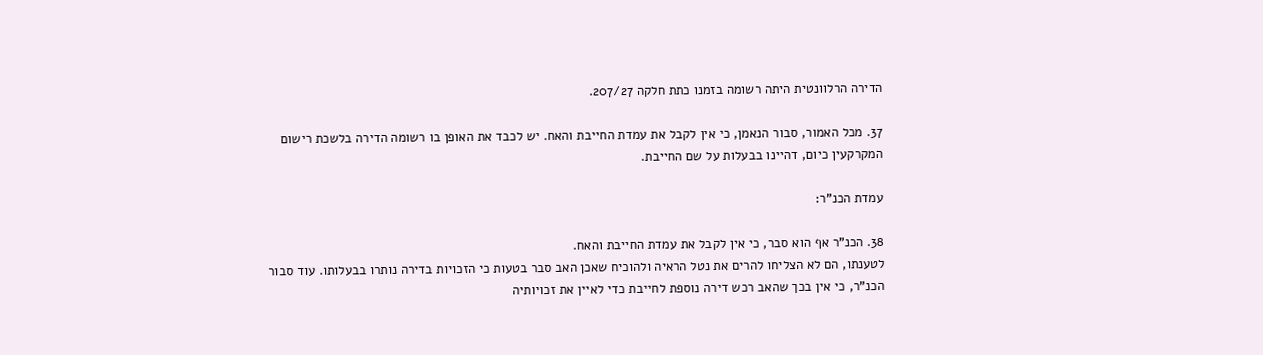הדירה הרלוונטית היתה רשומה בזמנו כתת חלקה 207/27.

37. מכל האמור, סבור הנאמן, כי אין לקבל את עמדת החייבת והאח. יש לכבד את האופן בו רשומה הדירה בלשכת רישום המקרקעין כיום, דהיינו בבעלות על שם החייבת.

עמדת הכנ"ר:

38. הכנ"ר אף הוא סבר, כי אין לקבל את עמדת החייבת והאח.
לטענתו, הם לא הצליחו להרים את נטל הראיה ולהוכיח שאכן האב סבר בטעות כי הזכויות בדירה נותרו בבעלותו. עוד סבור הכנ"ר, כי אין בכך שהאב רכש דירה נוספת לחייבת כדי לאיין את זכויותיה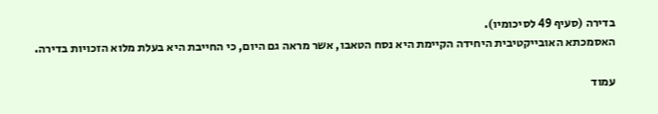בדירה (סעיף 49 לסיכומיו).
האסמכתא האובייקטיבית היחידה הקיימת היא נסח הטאבו, אשר מראה גם היום, כי החייבת היא בעלת מלוא הזכויות בדירה.

עמוד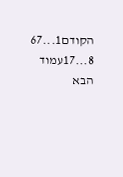הקודם1...67
8...17עמוד הבא